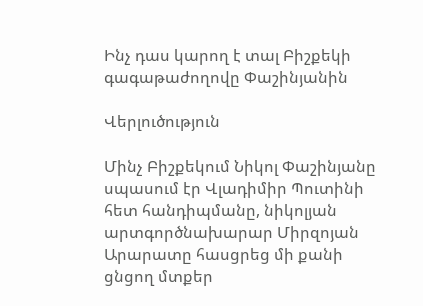Ինչ դաս կարող է տալ Բիշքեկի գագաթաժողովը Փաշինյանին

Վերլուծություն

Մինչ Բիշքեկում Նիկոլ Փաշինյանը սպասում էր Վլադիմիր Պուտինի հետ հանդիպմանը, նիկոլյան արտգործնախարար Միրզոյան Արարատը հասցրեց մի քանի ցնցող մտքեր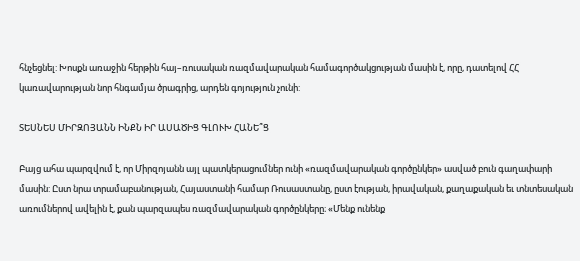հնչեցնել: Խոսքն առաջին հերթին հայ–ռուսական ռազմավարական համագործակցության մասին է, որը, դատելով ՀՀ կառավարության նոր հնգամյա ծրագրից, արդեն գոյություն չունի:

ՏԵՍՆԵՍ ՄԻՐԶՈՅԱՆՆ ԻՆՔՆ ԻՐ ԱՍԱԾԻՑ ԳԼՈՒԽ ՀԱՆԵ՞Ց

Բայց ահա պարզվում է, որ Միրզոյանն այլ պատկերացումներ ունի «ռազմավարական գործընկեր» ասված բուն գաղափարի մասին: Ըստ նրա տրամաբանության, Հայաստանի համար Ռուսաստանը, ըստ էության, իրավական, քաղաքական եւ տնտեսական առումներով ավելին է, քան պարզապես ռազմավարական գործընկերը։ «Մենք ունենք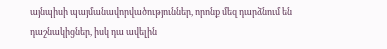այնպիսի պայմանավորվածություններ, որոնք մեզ դարձնում են դաշնակիցներ, իսկ դա ավելին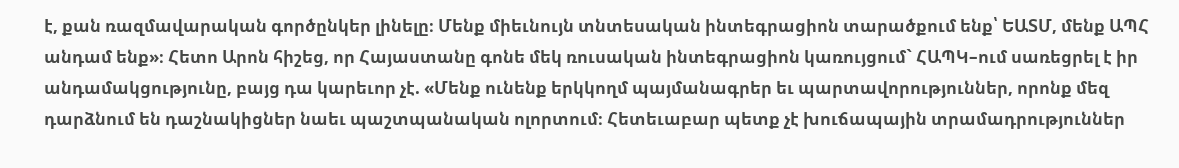է, քան ռազմավարական գործընկեր լինելը։ Մենք միեւնույն տնտեսական ինտեգրացիոն տարածքում ենք՝ ԵԱՏՄ, մենք ԱՊՀ անդամ ենք»։ Հետո Արոն հիշեց, որ Հայաստանը գոնե մեկ ռուսական ինտեգրացիոն կառույցում` ՀԱՊԿ–ում սառեցրել է իր անդամակցությունը, բայց դա կարեւոր չէ. «Մենք ունենք երկկողմ պայմանագրեր եւ պարտավորություններ, որոնք մեզ դարձնում են դաշնակիցներ նաեւ պաշտպանական ոլորտում։ Հետեւաբար պետք չէ խուճապային տրամադրություններ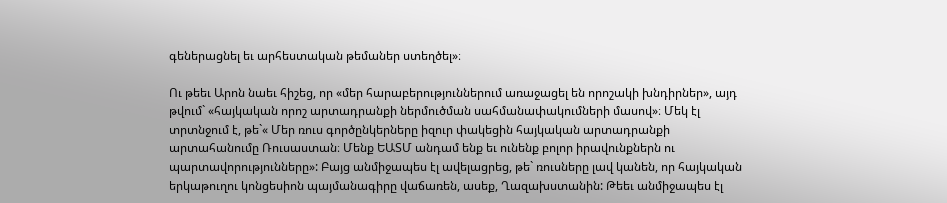գեներացնել եւ արհեստական թեմաներ ստեղծել»։

Ու թեեւ Արոն նաեւ հիշեց, որ «մեր հարաբերություններում առաջացել են որոշակի խնդիրներ», այդ թվում` «հայկական որոշ արտադրանքի ներմուծման սահմանափակումների մասով»։ Մեկ էլ տրտնջում է, թե`« Մեր ռուս գործընկերները իզուր փակեցին հայկական արտադրանքի արտահանումը Ռուսաստան։ Մենք ԵԱՏՄ անդամ ենք եւ ունենք բոլոր իրավունքներն ու պարտավորությունները»: Բայց անմիջապես էլ ավելացրեց, թե` ռուսները լավ կանեն, որ հայկական երկաթուղու կոնցեսիոն պայմանագիրը վաճառեն, ասեք, Ղազախստանին: Թեեւ անմիջապես էլ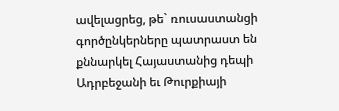ավելացրեց, թե` ռուսաստանցի գործընկերները պատրաստ են քննարկել Հայաստանից դեպի Ադրբեջանի եւ Թուրքիայի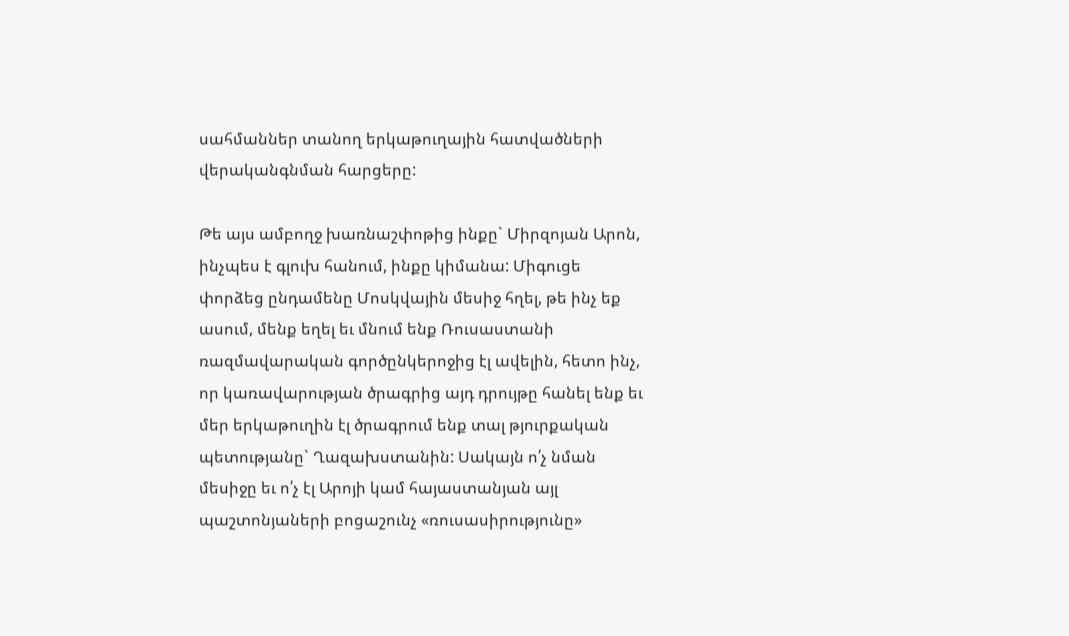սահմաններ տանող երկաթուղային հատվածների վերականգնման հարցերը:

Թե այս ամբողջ խառնաշփոթից ինքը` Միրզոյան Արոն, ինչպես է գլուխ հանում, ինքը կիմանա: Միգուցե փորձեց ընդամենը Մոսկվային մեսիջ հղել, թե ինչ եք ասում, մենք եղել եւ մնում ենք Ռուսաստանի ռազմավարական գործընկերոջից էլ ավելին, հետո ինչ, որ կառավարության ծրագրից այդ դրույթը հանել ենք եւ մեր երկաթուղին էլ ծրագրում ենք տալ թյուրքական պետությանը` Ղազախստանին: Սակայն ո՛չ նման մեսիջը եւ ո՛չ էլ Արոյի կամ հայաստանյան այլ պաշտոնյաների բոցաշունչ «ռուսասիրությունը»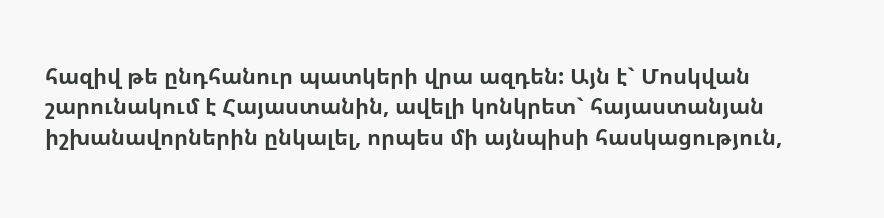հազիվ թե ընդհանուր պատկերի վրա ազդեն: Այն է` Մոսկվան շարունակում է Հայաստանին, ավելի կոնկրետ` հայաստանյան իշխանավորներին ընկալել, որպես մի այնպիսի հասկացություն,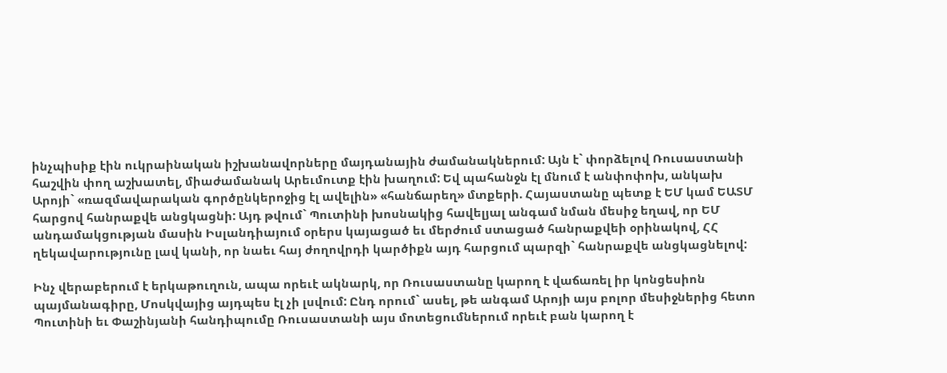ինչպիսիք էին ուկրաինական իշխանավորները մայդանային ժամանակներում: Այն է` փորձելով Ռուսաստանի հաշվին փող աշխատել, միաժամանակ Արեւմուտք էին խաղում: Եվ պահանջն էլ մնում է անփոփոխ, անկախ Արոյի` «ռազմավարական գործընկերոջից էլ ավելին» «հանճարեղ» մտքերի. Հայաստանը պետք է ԵՄ կամ ԵԱՏՄ հարցով հանրաքվե անցկացնի: Այդ թվում` Պուտինի խոսնակից հավելյալ անգամ նման մեսիջ եղավ, որ ԵՄ անդամակցության մասին Իսլանդիայում օրերս կայացած եւ մերժում ստացած հանրաքվեի օրինակով, ՀՀ ղեկավարությունը լավ կանի, որ նաեւ հայ ժողովրդի կարծիքն այդ հարցում պարզի` հանրաքվե անցկացնելով:

Ինչ վերաբերում է երկաթուղուն, ապա որեւէ ակնարկ, որ Ռուսաստանը կարող է վաճառել իր կոնցեսիոն պայմանագիրը, Մոսկվայից այդպես էլ չի լսվում: Ընդ որում` ասել, թե անգամ Արոյի այս բոլոր մեսիջներից հետո Պուտինի եւ Փաշինյանի հանդիպումը Ռուսաստանի այս մոտեցումներում որեւէ բան կարող է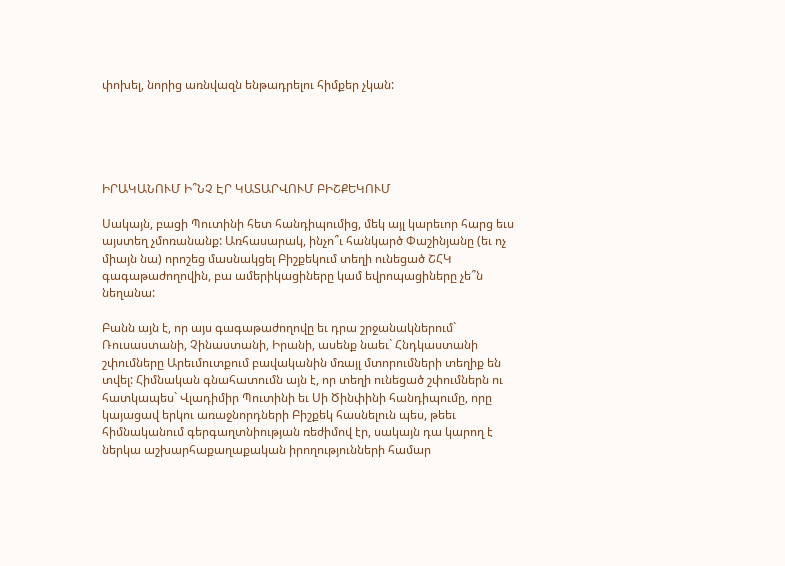փոխել, նորից առնվազն ենթադրելու հիմքեր չկան:





ԻՐԱԿԱՆՈՒՄ Ի՞ՆՉ ԷՐ ԿԱՏԱՐՎՈՒՄ ԲԻՇՔԵԿՈՒՄ

Սակայն, բացի Պուտինի հետ հանդիպումից, մեկ այլ կարեւոր հարց եւս այստեղ չմոռանանք: Առհասարակ, ինչո՞ւ հանկարծ Փաշինյանը (եւ ոչ միայն նա) որոշեց մասնակցել Բիշքեկում տեղի ունեցած ՇՀԿ գագաթաժողովին, բա ամերիկացիները կամ եվրոպացիները չե՞ն նեղանա:

Բանն այն է, որ այս գագաթաժողովը եւ դրա շրջանակներում` Ռուսաստանի, Չինաստանի, Իրանի, ասենք նաեւ` Հնդկաստանի շփումները Արեւմուտքում բավականին մռայլ մտորումների տեղիք են տվել: Հիմնական գնահատումն այն է, որ տեղի ունեցած շփումներն ու հատկապես` Վլադիմիր Պուտինի եւ Սի Ծինփինի հանդիպումը, որը կայացավ երկու առաջնորդների Բիշքեկ հասնելուն պես, թեեւ հիմնականում գերգաղտնիության ռեժիմով էր, սակայն դա կարող է ներկա աշխարհաքաղաքական իրողությունների համար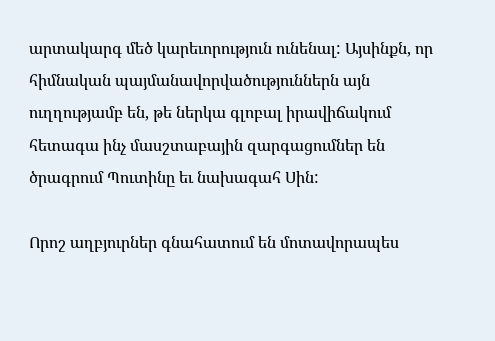արտակարգ մեծ կարեւորություն ունենալ: Այսինքն, որ հիմնական պայմանավորվածություններն այն ուղղությամբ են, թե ներկա գլոբալ իրավիճակում հետագա ինչ մասշտաբային զարգացումներ են ծրագրում Պուտինը եւ նախագահ Սին:

Որոշ աղբյուրներ գնահատում են մոտավորապես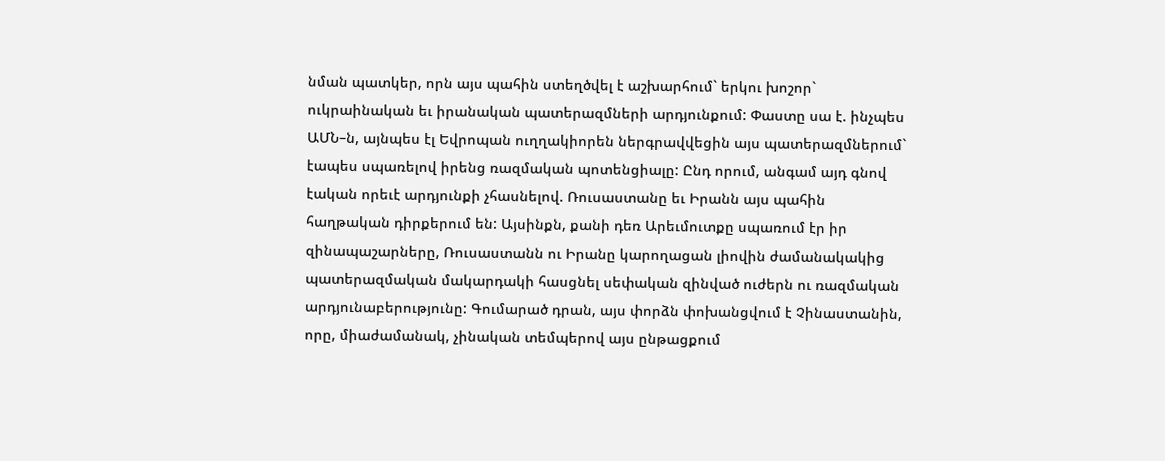նման պատկեր, որն այս պահին ստեղծվել է աշխարհում` երկու խոշոր` ուկրաինական եւ իրանական պատերազմների արդյունքում: Փաստը սա է. ինչպես ԱՄՆ–ն, այնպես էլ Եվրոպան ուղղակիորեն ներգրավվեցին այս պատերազմներում` էապես սպառելով իրենց ռազմական պոտենցիալը: Ընդ որում, անգամ այդ գնով էական որեւէ արդյունքի չհասնելով. Ռուսաստանը եւ Իրանն այս պահին հաղթական դիրքերում են: Այսինքն, քանի դեռ Արեւմուտքը սպառում էր իր զինապաշարները, Ռուսաստանն ու Իրանը կարողացան լիովին ժամանակակից պատերազմական մակարդակի հասցնել սեփական զինված ուժերն ու ռազմական արդյունաբերությունը: Գումարած դրան, այս փորձն փոխանցվում է Չինաստանին, որը, միաժամանակ, չինական տեմպերով այս ընթացքում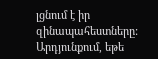լցնում է իր զինապահեստները: Արդյունքում, եթե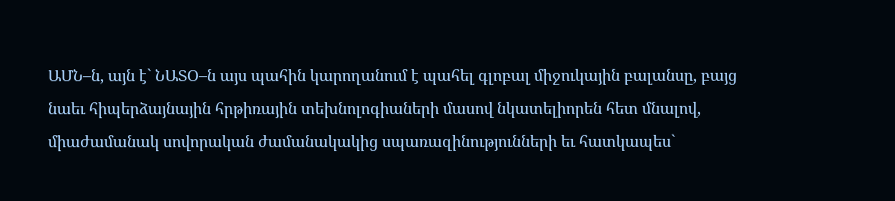ԱՄՆ–ն, այն է` ՆԱՏՕ–ն այս պահին կարողանում է պահել գլոբալ միջուկային բալանսը, բայց նաեւ հիպերձայնային հրթիռային տեխնոլոգիաների մասով նկատելիորեն հետ մնալով, միաժամանակ սովորական ժամանակակից սպառազինությունների եւ հատկապես`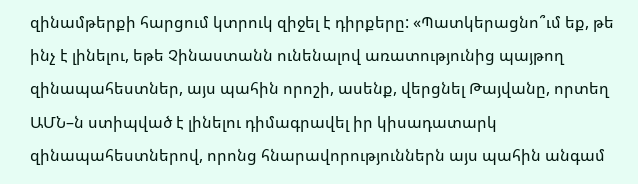զինամթերքի հարցում կտրուկ զիջել է դիրքերը: «Պատկերացնո՞ւմ եք, թե ինչ է լինելու, եթե Չինաստանն ունենալով առատությունից պայթող զինապահեստներ, այս պահին որոշի, ասենք, վերցնել Թայվանը, որտեղ ԱՄՆ–ն ստիպված է լինելու դիմագրավել իր կիսադատարկ զինապահեստներով, որոնց հնարավորություններն այս պահին անգամ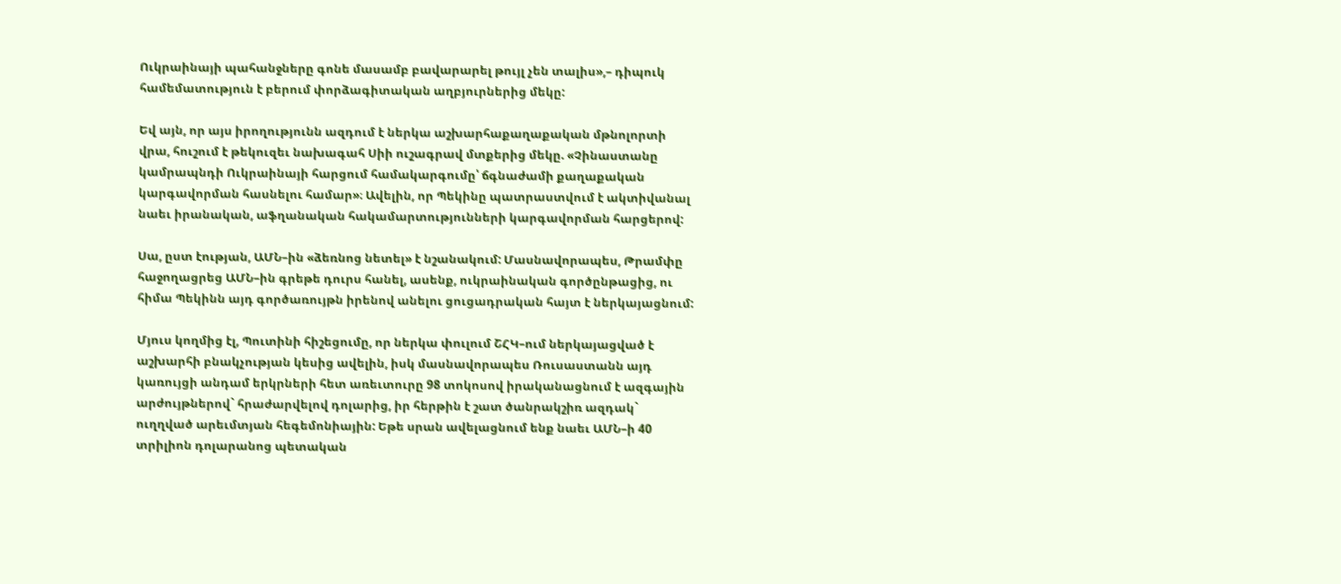Ուկրաինայի պահանջները գոնե մասամբ բավարարել թույլ չեն տալիս»,– դիպուկ համեմատություն է բերում փորձագիտական աղբյուրներից մեկը:

Եվ այն, որ այս իրողությունն ազդում է ներկա աշխարհաքաղաքական մթնոլորտի վրա, հուշում է թեկուզեւ նախագահ Սիի ուշագրավ մտքերից մեկը. «Չինաստանը կամրապնդի Ուկրաինայի հարցում համակարգումը՝ ճգնաժամի քաղաքական կարգավորման հասնելու համար»։ Ավելին, որ Պեկինը պատրաստվում է ակտիվանալ նաեւ իրանական, աֆղանական հակամարտությունների կարգավորման հարցերով:

Սա, ըստ էության, ԱՄՆ–ին «ձեռնոց նետել» է նշանակում: Մասնավորապես, Թրամփը հաջողացրեց ԱՄՆ–ին գրեթե դուրս հանել, ասենք, ուկրաինական գործընթացից, ու հիմա Պեկինն այդ գործառույթն իրենով անելու ցուցադրական հայտ է ներկայացնում:

Մյուս կողմից էլ, Պուտինի հիշեցումը, որ ներկա փուլում ՇՀԿ–ում ներկայացված է աշխարհի բնակչության կեսից ավելին, իսկ մասնավորապես Ռուսաստանն այդ կառույցի անդամ երկրների հետ առեւտուրը 98 տոկոսով իրականացնում է ազգային արժույթներով` հրաժարվելով դոլարից, իր հերթին է շատ ծանրակշիռ ազդակ` ուղղված արեւմտյան հեգեմոնիային: Եթե սրան ավելացնում ենք նաեւ ԱՄՆ–ի 40 տրիլիոն դոլարանոց պետական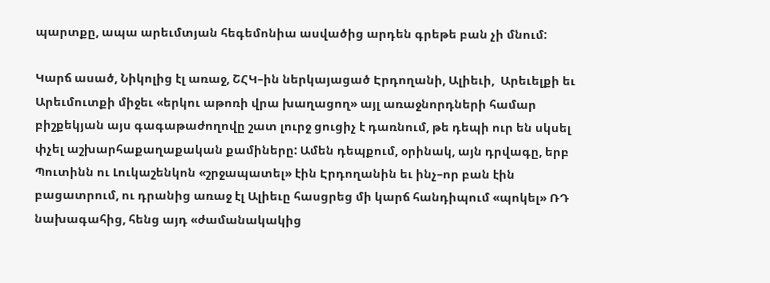պարտքը, ապա արեւմտյան հեգեմոնիա ասվածից արդեն գրեթե բան չի մնում:

Կարճ ասած, Նիկոլից էլ առաջ, ՇՀԿ–ին ներկայացած Էրդողանի, Ալիեւի,  Արեւելքի եւ Արեւմուտքի միջեւ «երկու աթոռի վրա խաղացող» այլ առաջնորդների համար բիշքեկյան այս գագաթաժողովը շատ լուրջ ցուցիչ է դառնում, թե դեպի ուր են սկսել փչել աշխարհաքաղաքական քամիները: Ամեն դեպքում, օրինակ, այն դրվագը, երբ Պուտինն ու Լուկաշենկոն «շրջապատել» էին Էրդողանին եւ ինչ–որ բան էին բացատրում, ու դրանից առաջ էլ Ալիեւը հասցրեց մի կարճ հանդիպում «պոկել» ՌԴ նախագահից, հենց այդ «ժամանակակից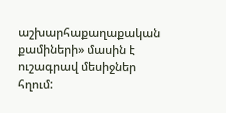աշխարհաքաղաքական քամիների» մասին է ուշագրավ մեսիջներ հղում: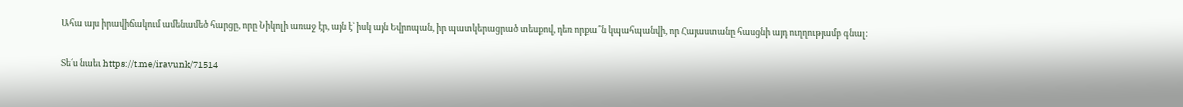Ահա այս իրավիճակում ամենամեծ հարցը, որը Նիկոլի առաջ էր, այն է` իսկ այն Եվրոպան, իր պատկերացրած տեսքով, դեռ որքա՞ն կպահպանվի, որ Հայաստանը հասցնի այդ ուղղությամբ գնալ:

Տե´ս նաեւ https://t.me/iravunk/71514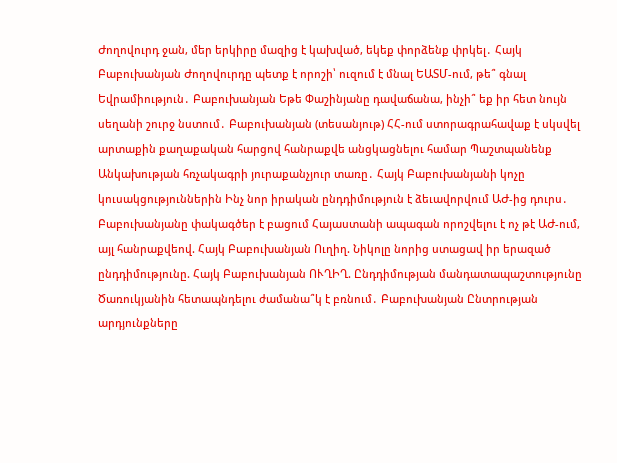Ժողովուրդ ջան, մեր երկիրը մազից է կախված, եկեք փորձենք փրկել․ Հայկ Բաբուխանյան Ժողովուրդը պետք է որոշի՝ ուզում է մնալ ԵԱՏՄ-ում, թե՞ գնալ Եվրամիություն․ Բաբուխանյան Եթե Փաշինյանը դավաճանա, ինչի՞ եք իր հետ նույն սեղանի շուրջ նստում․ Բաբուխանյան (տեսանյութ) ՀՀ-ում ստորագրահավաք է սկսվել արտաքին քաղաքական հարցով հանրաքվե անցկացնելու համար Պաշտպանենք Անկախության հռչակագրի յուրաքանչյուր տառը․ Հայկ Բաբուխանյանի կոչը կուսակցություններին Ինչ նոր իրական ընդդիմություն է ձեւավորվում ԱԺ-ից դուրս․ Բաբուխանյանը փակագծեր է բացում Հայաստանի ապագան որոշվելու է ոչ թէ ԱԺ-ում, այլ հանրաքվեով. Հայկ Բաբուխանյան Ուղիղ. Նիկոլը նորից ստացավ իր երազած ընդդիմությունը. Հայկ Բաբուխանյան ՈՒՂԻՂ. Ընդդիմության մանդատապաշտությունը Ծառուկյանին հետապնդելու ժամանա՞կ է բռնում․ Բաբուխանյան Ընտրության արդյունքները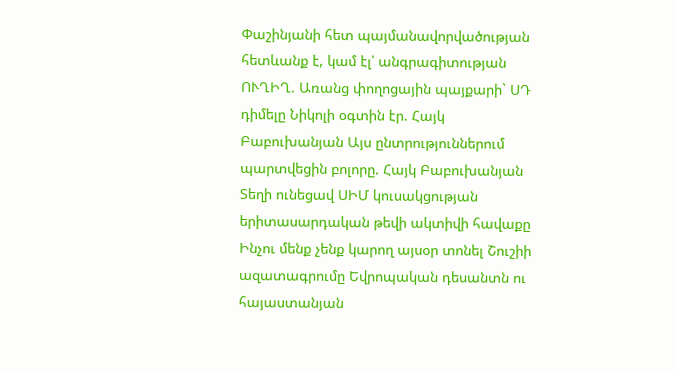Փաշինյանի հետ պայմանավորվածության հետևանք է, կամ էլ՝ անգրագիտության ՈՒՂԻՂ. Առանց փողոցային պայքարի` ՍԴ դիմելը Նիկոլի օգտին էր. Հայկ Բաբուխանյան Այս ընտրություններում պարտվեցին բոլորը. Հայկ Բաբուխանյան Տեղի ունեցավ ՍԻՄ կուսակցության երիտասարդական թեվի ակտիվի հավաքը Ինչու մենք չենք կարող այսօր տոնել Շուշիի ազատագրումը Եվրոպական դեսանտն ու հայաստանյան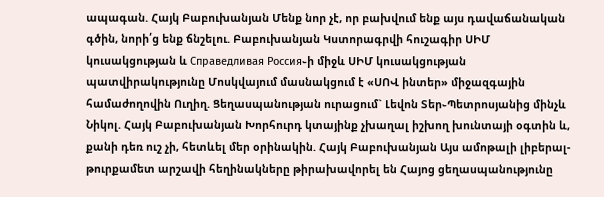ապագան. Հայկ Բաբուխանյան Մենք նոր չէ, որ բախվում ենք այս դավաճանական գծին, նորի՛ց ենք ճնշելու. Բաբուխանյան Կստորագրվի հուշագիր ՍԻՄ կուսակցության և Справедливая Россия֊ի միջև ՍԻՄ կուսակցության պատվիրակությունը Մոսկվայում մասնակցում է «ՍՈՎ ինտեր» միջազգային համաժողովին Ուղիղ. Ցեղասպանության ուրացում` Լեվոն Տեր֊Պետրոսյանից մինչև Նիկոլ. Հայկ Բաբուխանյան Խորհուրդ կտայինք չխաղալ իշխող խունտայի օգտին և, քանի դեռ ուշ չի, հետևել մեր օրինակին. Հայկ Բաբուխանյան Այս ամոթալի լիբերալ-թուրքամետ արշավի հեղինակները թիրախավորել են Հայոց ցեղասպանությունը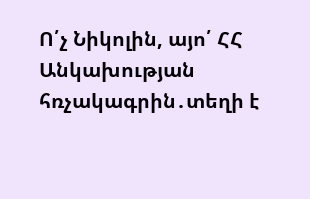Ո՛չ Նիկոլին, այո՛ ՀՀ Անկախության հռչակագրին․տեղի է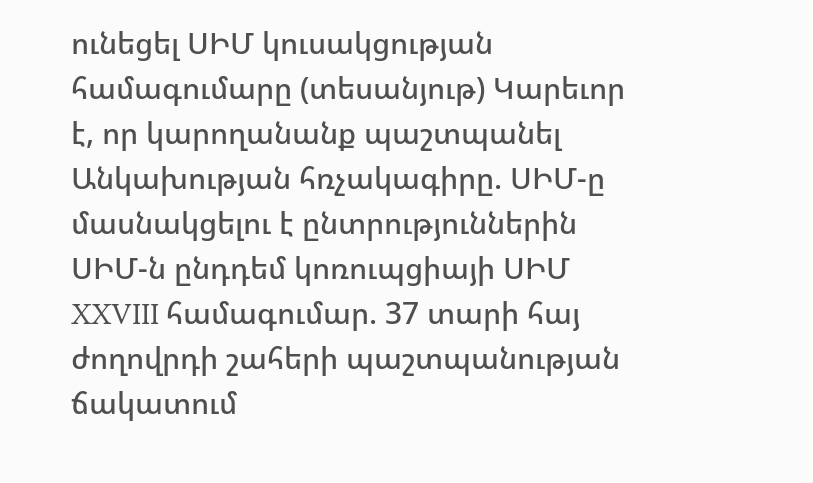ունեցել ՍԻՄ կուսակցության համագումարը (տեսանյութ) Կարեւոր է, որ կարողանանք պաշտպանել Անկախության հռչակագիրը. ՍԻՄ-ը մասնակցելու է ընտրություններին ՍԻՄ-ն ընդդեմ կոռուպցիայի ՍԻՄ XXVIII համագումար. 37 տարի հայ ժողովրդի շահերի պաշտպանության ճակատում